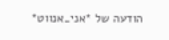הודעה של *אני_אנווט*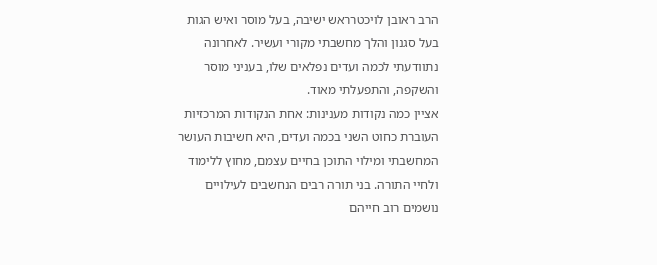הרב ראובן לויכטרראש ישיבה, בעל מוסר ואיש הגות בעל סגנון והלך מחשבתי מקורי ועשיר. לאחרונה נתוודעתי לכמה ועדים נפלאים שלו, בעניני מוסר והשקפה, והתפעלתי מאוד.
אציין כמה נקודות מענינות: אחת הנקודות המרכזיות העוברת כחוט השני בכמה ועדים, היא חשיבות העושר המחשבתי ומילוי התוכן בחיים עצמם, מחוץ ללימוד ולחיי התורה. בני תורה רבים הנחשבים לעילויים נושמים רוב חייהם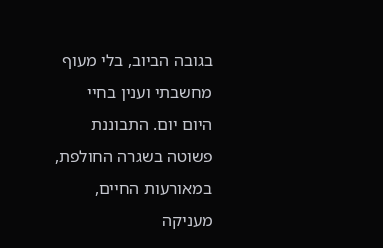בגובה הביוב, בלי מעוף מחשבתי וענין בחיי היום יום. התבוננת פשוטה בשגרה החולפת, במאורעות החיים, מעניקה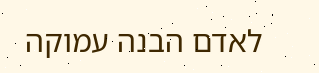לאדם הבנה עמוקה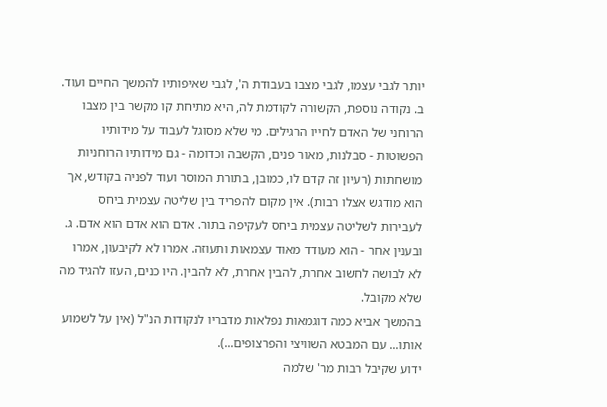יותר לגבי עצמו, לגבי מצבו בעבודת ה', לגבי שאיפותיו להמשך החיים ועוד. ב. נקודה נוספת, הקשורה לקודמת לה, היא מתיחת קו מקשר בין מצבו הרוחני של האדם לחייו הרגילים. מי שלא מסוגל לעבוד על מידותיו הפשוטות - סבלנות, מאור פנים, הקשבה וכדומה - גם מידותיו הרוחניות מושחתות (רעיון זה קדם לו, כמובן, בתורת המוסר ועוד לפניה בקודש, אך הוא מודגש אצלו רבות). אין מקום להפריד בין שליטה עצמית ביחס לעבירות לשליטה עצמית ביחס לעקיפה בתור. אדם הוא אדם הוא אדם. ג. ובענין אחר - הוא מעודד מאוד עצמאות ותעוזה. אמרו לא לקיבעון, אמרו לא לבושה לחשוב אחרת, להבין אחרת, לא להבין. היו כנים, העזו להגיד מה שלא מקובל.
בהמשך אביא כמה דוגמאות נפלאות מדבריו לנקודות הנ"ל (אין על לשמוע אותו... עם המבטא השוויצי והפרצופים...).
ידוע שקיבל רבות מר' שלמה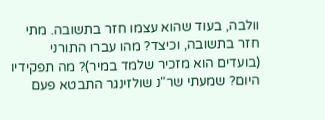וולבה, בעוד שהוא עצמו חזר בתשובה. מתי חזר בתשובה, וכיצד? מהו עברו התורני (בועדים הוא מזכיר שלמד במיר)? מה תפקידיו היום? שמעתי שר"נ שולזינגר התבטא פעם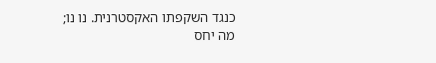כנגד השקפתו האקסטרנית. נו נו; מה יחס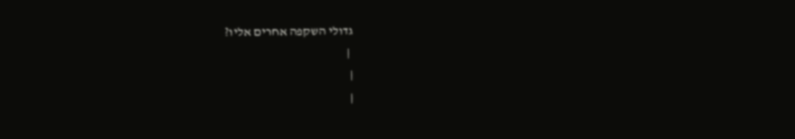גדולי השקפה אחרים אליו?
 |
|
|